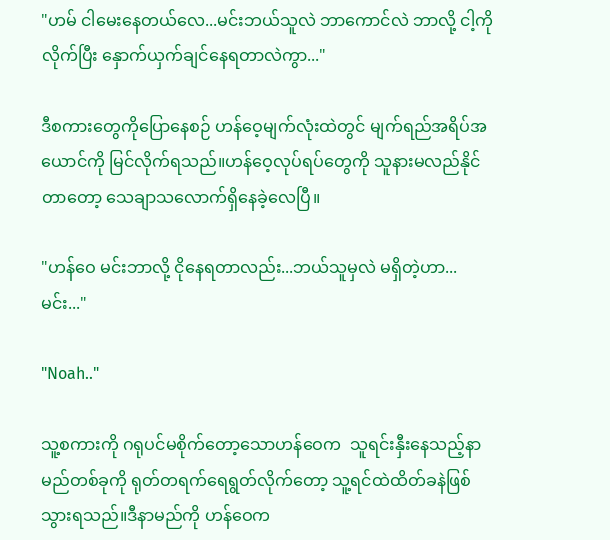"ဟမ် ငါမေးနေတယ်လေ...မင်းဘယ်သူလဲ ဘာကောင်လဲ ဘာလို့ ငါ့ကို လိုက်ပြီး နှောက်ယှက်ချင်နေရတာလဲကွာ..."

ဒီစကားတွေကိုပြောနေစဉ် ဟန်ဝေ့မျက်လုံးထဲတွင် မျက်ရည်အရိပ်အယောင်ကို မြင်လိုက်ရသည်။ဟန်ဝေ့လုပ်ရပ်တွေကို သူနားမလည်နိုင်တာတော့ သေချာသလောက်ရှိနေခဲ့လေပြီ။

"ဟန်ဝေ မင်းဘာလို့ ငိုနေရတာလည်း...ဘယ်သူမှလဲ မရှိတဲ့ဟာ...မင်း..."

"Noah.."

သူ့စကားကို ဂရုပင်မစိုက်တော့သောဟန်ဝေက  သူရင်းနှီးနေသည့်နာမည်တစ်ခုကို ရုတ်တရက်ရေရွတ်လိုက်တော့ သူ့ရင်ထဲထိတ်ခနဲဖြစ်သွားရသည်။ဒီနာမည်ကို ဟန်ဝေက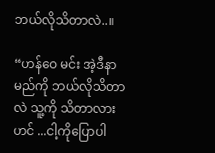ဘယ်လိုသိတာလဲ..။

“ဟန်ဝေ မင်း အဲ့ဒီနာမည်ကို ဘယ်လိုသိတာလဲ သူ့ကို သိတာလား ဟင် ...ငါ့ကိုပြောပါ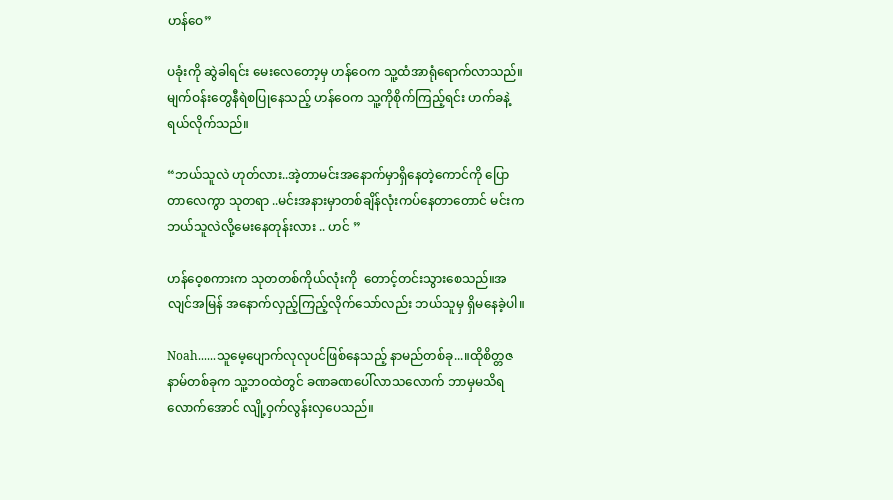ဟန်ဝေ”

ပခုံးကို ဆွဲခါရင်း မေးလေတော့မှ ဟန်ဝေက သူ့ထံအာရုံရောက်လာသည်။မျက်ဝန်းတွေနီရဲစပြုနေသည့် ဟန်ဝေက သူ့ကိုစိုက်ကြည့်ရင်း ဟက်ခနဲ့ရယ်လိုက်သည်။

“ဘယ်သူလဲ ဟုတ်လား..အဲ့တာမင်းအနောက်မှာရှိနေတဲ့ကောင်ကို ပြောတာလေကွာ သုတရာ ..မင်းအနားမှာတစ်ချိန်လုံးကပ်နေတာတောင် မင်းကဘယ်သူလဲလို့မေးနေတုန်းလား .. ဟင် ”

ဟန်ဝေ့စကားက သုတတစ်ကိုယ်လုံးကို  တောင့်တင်းသွားစေသည်။အလျင်အမြန် အနောက်လှည့်ကြည့်လိုက်သော်လည်း ဘယ်သူမှ ရှိမနေခဲ့ပါ။

Noah......သူမေ့ပျောက်လုလုပင်ဖြစ်နေသည့် နာမည်တစ်ခု...။ထိုစိတ္တဇနာမ်တစ်ခုက သူ့ဘဝထဲတွင် ခဏခဏပေါ်လာသလောက် ဘာမှမသိရလောက်အောင် လျို့ဝှက်လွန်းလှပေသည်။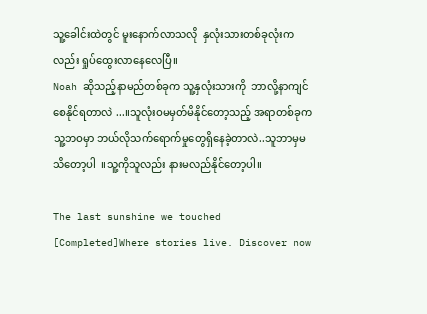သူ့ခေါင်းထဲတွင် မူးနောက်လာသလို  နှလုံးသားတစ်ခုလုံးကလည်း ရှုပ်ထွေးလာနေလေပြီ။
Noah ဆိုသည့်နာမည်တစ်ခုက သူ့နှလုံးသားကို  ဘာလို့နာကျင်စေနိုင်ရတာလဲ ...။သူလုံးဝမမှတ်မိနိုင်တော့သည့် အရာတစ်ခုက သူ့ဘဝမှာ ဘယ်လိုသက်ရောက်မှုတွေရှိနေခဲ့တာလဲ..သူဘာမှမသိတော့ပါ  ။သူ့ကိုသူလည်း နားမလည်နိုင်တော့ပါ။

The last sunshine we touched [Completed]Where stories live. Discover now